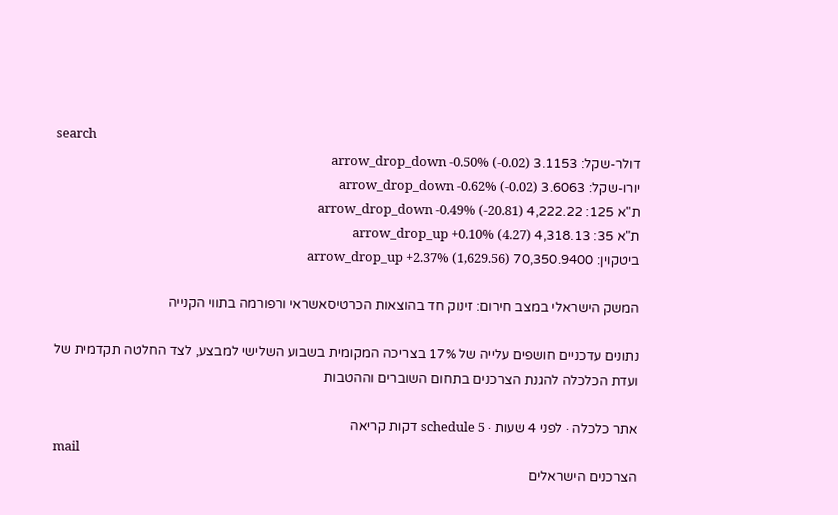search
דולר-שקל: 3.1153 arrow_drop_down -0.50% (-0.02)
יורו-שקל: 3.6063 arrow_drop_down -0.62% (-0.02)
ת"א 125: 4,222.22 arrow_drop_down -0.49% (-20.81)
ת"א 35: 4,318.13 arrow_drop_up +0.10% (4.27)
ביטקוין: 70,350.9400 arrow_drop_up +2.37% (1,629.56)

המשק הישראלי במצב חירום: זינוק חד בהוצאות הכרטיסאשראי ורפורמה בתווי הקנייה

נתונים עדכניים חושפים עלייה של 17% בצריכה המקומית בשבוע השלישי למבצע, לצד החלטה תקדמית של ועדת הכלכלה להגנת הצרכנים בתחום השוברים וההטבות

אתר כלכלה · לפני 4 שעות · schedule 5 דקות קריאה
mail
הצרכנים הישראלים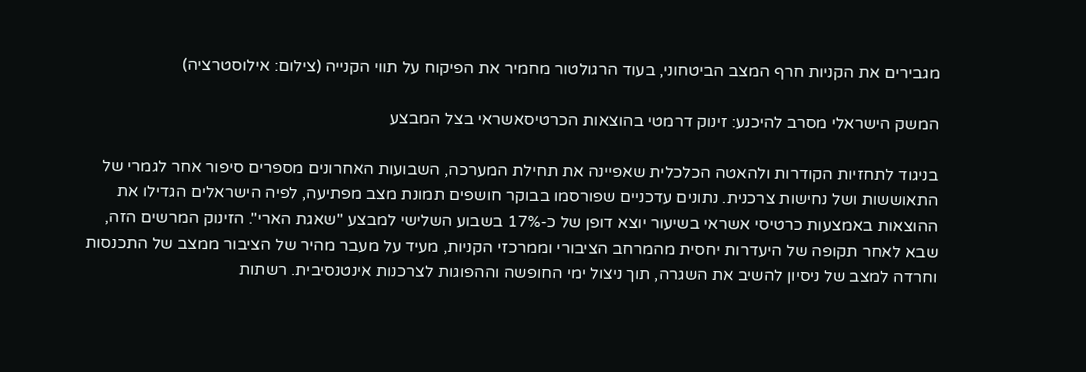מגבירים את הקניות חרף המצב הביטחוני, בעוד הרגולטור מחמיר את הפיקוח על תווי הקנייה (צילום: אילוסטרציה)

המשק הישראלי מסרב להיכנע: זינוק דרמטי בהוצאות הכרטיסאשראי בצל המבצע

בניגוד לתחזיות הקודרות ולהאטה הכלכלית שאפיינה את תחילת המערכה, השבועות האחרונים מספרים סיפור אחר לגמרי של התאוששות ושל נחישות צרכנית. נתונים עדכניים שפורסמו בבוקר חושפים תמונת מצב מפתיעה, לפיה הישראלים הגדילו את ההוצאות באמצעות כרטיסי אשראי בשיעור יוצא דופן של כ-17% בשבוע השלישי למבצע "שאגת הארי". הזינוק המרשים הזה, שבא לאחר תקופה של היעדרות יחסית מהמרחב הציבורי וממרכזי הקניות, מעיד על מעבר מהיר של הציבור ממצב של התכנסות וחרדה למצב של ניסיון להשיב את השגרה, תוך ניצול ימי החופשה וההפוגות לצרכנות אינטנסיבית. רשתות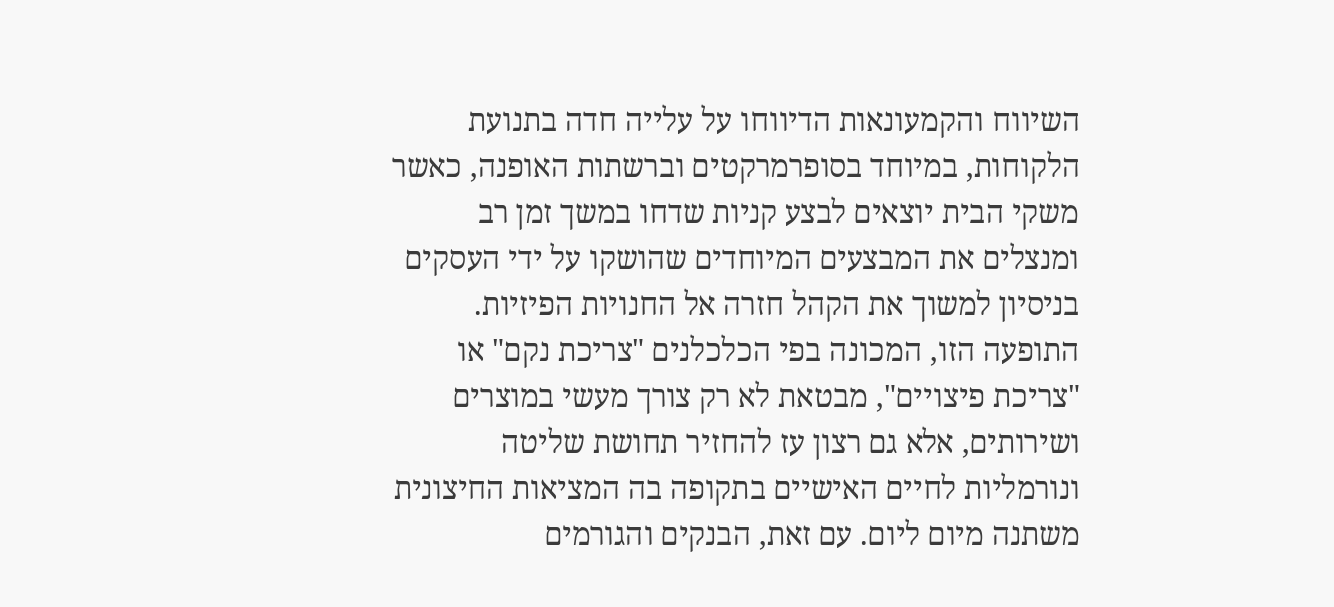השיווח והקמעונאות הדיווחו על עלייה חדה בתנועת הלקוחות, במיוחד בסופרמרקטים וברשתות האופנה, כאשר משקי הבית יוצאים לבצע קניות שדחו במשך זמן רב ומנצלים את המבצעים המיוחדים שהושקו על ידי העסקים בניסיון למשוך את הקהל חזרה אל החנויות הפיזיות. התופעה הזו, המכונה בפי הכלכלנים "צריכת נקם" או "צריכת פיצויים", מבטאת לא רק צורך מעשי במוצרים ושירותים, אלא גם רצון עז להחזיר תחושת שליטה ונורמליות לחיים האישיים בתקופה בה המציאות החיצונית משתנה מיום ליום. עם זאת, הבנקים והגורמים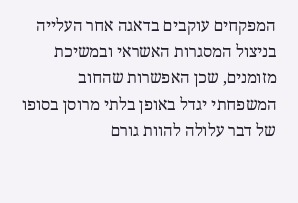המפקחים עוקבים בדאגה אחר העלייה בניצול המסגרות האשראי ובמשיכת מזומנים, שכן האפשרות שהחוב המשפחתי יגדל באופן בלתי מרוסן בסופו של דבר עלולה להוות גורם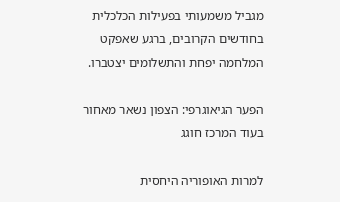מגביל משמעותי בפעילות הכלכלית בחודשים הקרובים, ברגע שאפקט המלחמה יפחת והתשלומים יצטברו.

הפער הגיאוגרפי: הצפון נשאר מאחור בעוד המרכז חוגג

למרות האופוריה היחסית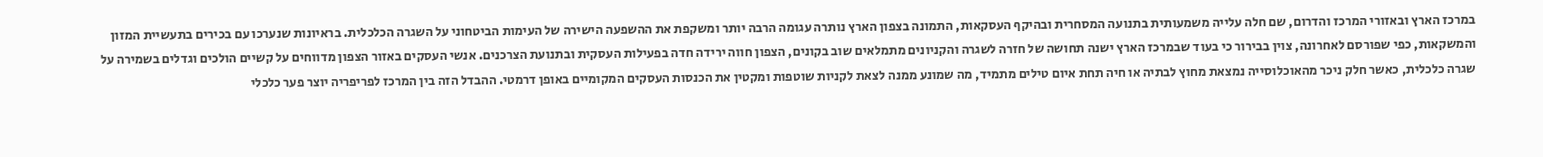במרכז הארץ ובאזורי המרכז והדרום, שם חלה עלייה משמעותית בתנועה המסחרית ובהיקף העסקאות, התמונה בצפון הארץ נותרה עגומה הרבה יותר ומשקפת את ההשפעה הישירה של העימות הביטחוני על השגרה הכלכלית. בראיונות שנערכו עם בכירים בתעשיית המזון והמשקאות, כפי שפורסם לאחרונה, צוין בבירור כי בעוד שבמרכז הארץ ישנה תחושה של חזרה לשגרה והקניונים מתמלאים שוב בקונים, הצפון חווה ירידה חדה בפעילות העסקית ובתנועת הצרכנים. אנשי העסקים באזור הצפון מדווחים על קשיים הולכים וגדלים בשמירה על שגרה כלכלית, כאשר חלק ניכר מהאוכלוסייה נמצאת מחוץ לבתיה או חיה תחת איום טילים מתמיד, מה שמונע ממנה לצאת לקניות שוטפות ומקטין את הכנסות העסקים המקומיים באופן דרמטי. ההבדל הזה בין המרכז לפריפריה יוצר פער כלכלי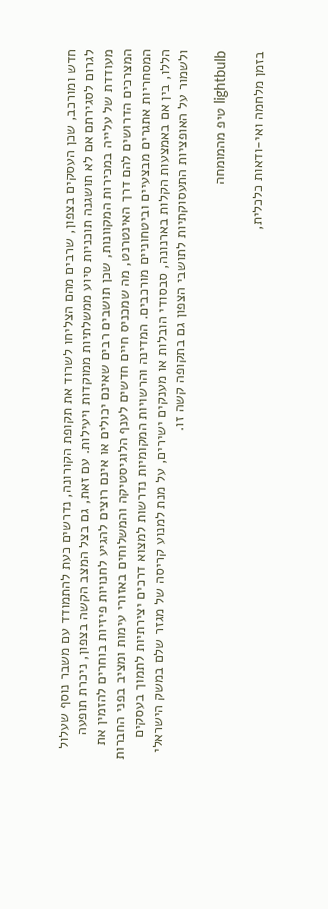חדש ומורכב, שכן העסקים בצפון, שרבים מהם הצליחו לשרוד את תקופת הקורונה, נדרשים כעת להתמודד עם משבר נוסף שעלול לגרום לסגירתם אם לא תושגנה תוכניות סיוע ממשלתיות ממוקדות ויעילות. עם זאת, גם בצל המצב הקשה בצפון, ניכרת תופעה מעודדת של עלייה במכירות המקוונות, שכן תושבים רבים שאינם יכולים או אינם רוצים להגיע לחנויות פיזיות בוחרים להזמין את המצרכים הדרושים להם דרך האינטרנט, מה שמכניס חיים חדשים לענף הלוגיסטיקה והמשלוחים באזורי עימות ומציב בפני החברות המסחריות אתגרים מבצעיים וביטחוניים מורכבים. המדינה והרשויות המקומיות נדרשות למצוא דרכים יצירתיות לתמוך בעסקים הללו, בין אם באמצעות הקלות בארנונה, סבסודי הובלות או מענקים ישירים, על מנת למנוע קריסה של מגזר שלם במשק הישראלי ולשמור על האופציות התעסוקתיות לתושבי הצפון גם בתקופה קשה זו.

lightbulb טיפ מהמומחה

בזמן מלחמה ואי-ודאות כלכלית,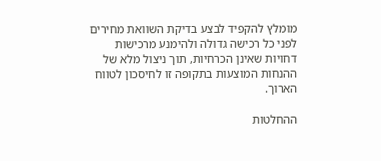מומלץ להקפיד לבצע בדיקת השוואת מחירים לפני כל רכישה גדולה ולהימנע מרכישות דחויות שאינן הכרחיות, תוך ניצול מלא של ההנחות המוצעות בתקופה זו לחיסכון לטווח הארוך.

ההחלטות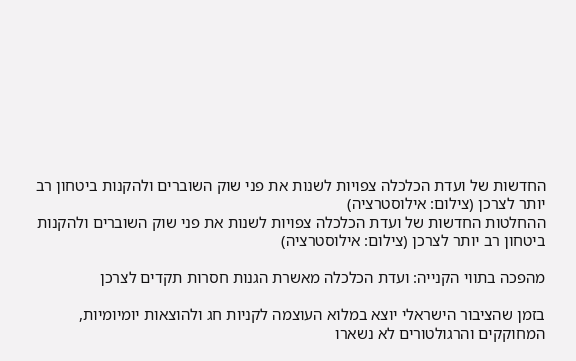החדשות של ועדת הכלכלה צפויות לשנות את פני שוק השוברים ולהקנות ביטחון רב יותר לצרכן (צילום: אילוסטרציה)
ההחלטות החדשות של ועדת הכלכלה צפויות לשנות את פני שוק השוברים ולהקנות ביטחון רב יותר לצרכן (צילום: אילוסטרציה)

מהפכה בתווי הקנייה: ועדת הכלכלה מאשרת הגנות חסרות תקדים לצרכן

בזמן שהציבור הישראלי יוצא במלוא העוצמה לקניות חג ולהוצאות יומיומיות, המחוקקים והרגולטורים לא נשארו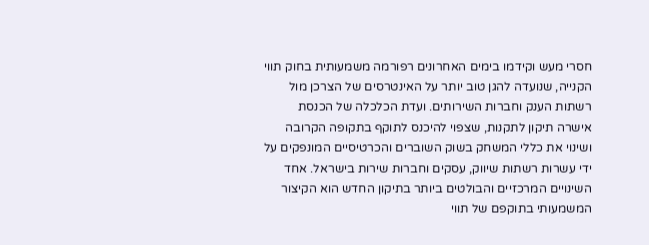חסרי מעש וקידמו בימים האחרונים רפורמה משמעותית בחוק תווי הקנייה, שנועדה להגן טוב יותר על האינטרסים של הצרכן מול רשתות הענק וחברות השירותים. ועדת הכלכלה של הכנסת אישרה תיקון לתקנות, שצפוי להיכנס לתוקף בתקופה הקרובה ושינוי את כללי המשחק בשוק השוברים והכרטיסיים המונפקים על ידי עשרות רשתות שיווק, עסקים וחברות שירות בישראל. אחד השינויים המרכזיים והבולטים ביותר בתיקון החדש הוא הקיצור המשמעותי בתוקפם של תווי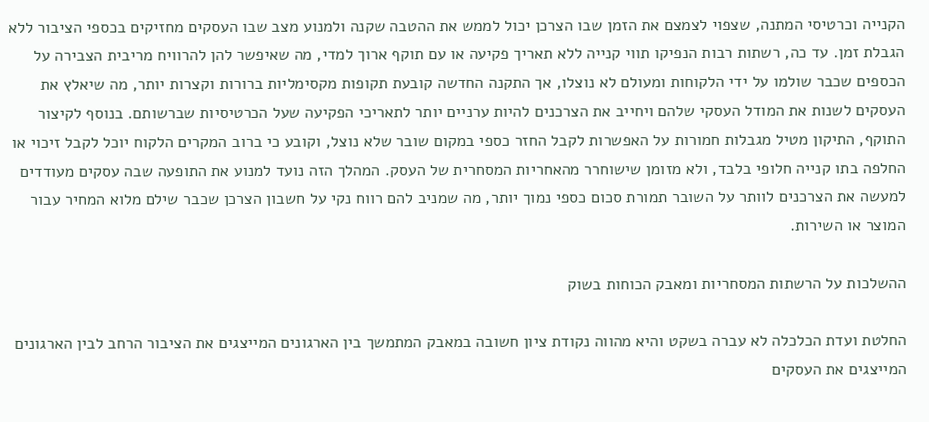הקנייה וכרטיסי המתנה, שצפוי לצמצם את הזמן שבו הצרכן יכול לממש את ההטבה שקנה ולמנוע מצב שבו העסקים מחזיקים בכספי הציבור ללא הגבלת זמן. עד כה, רשתות רבות הנפיקו תווי קנייה ללא תאריך פקיעה או עם תוקף ארוך למדי, מה שאיפשר להן להרוויח מריבית הצבירה על הכספים שכבר שולמו על ידי הלקוחות ומעולם לא נוצלו, אך התקנה החדשה קובעת תקופות מקסימליות ברורות וקצרות יותר, מה שיאלץ את העסקים לשנות את המודל העסקי שלהם ויחייב את הצרכנים להיות ערניים יותר לתאריכי הפקיעה שעל הכרטיסיות שברשותם. בנוסף לקיצור התוקף, התיקון מטיל מגבלות חמורות על האפשרות לקבל החזר כספי במקום שובר שלא נוצל, וקובע כי ברוב המקרים הלקוח יוכל לקבל זיכוי או החלפה בתו קנייה חלופי בלבד, ולא מזומן שישוחרר מהאחריות המסחרית של העסק. המהלך הזה נועד למנוע את התופעה שבה עסקים מעודדים למעשה את הצרכנים לוותר על השובר תמורת סכום כספי נמוך יותר, מה שמניב להם רווח נקי על חשבון הצרכן שכבר שילם מלוא המחיר עבור המוצר או השירות.

ההשלכות על הרשתות המסחריות ומאבק הכוחות בשוק

החלטת ועדת הכלכלה לא עברה בשקט והיא מהווה נקודת ציון חשובה במאבק המתמשך בין הארגונים המייצגים את הציבור הרחב לבין הארגונים המייצגים את העסקים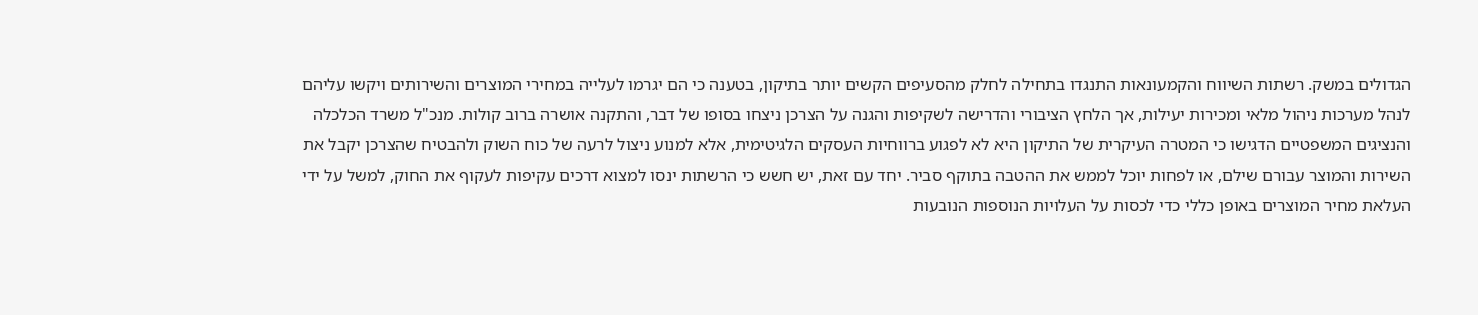הגדולים במשק. רשתות השיווח והקמעונאות התנגדו בתחילה לחלק מהסעיפים הקשים יותר בתיקון, בטענה כי הם יגרמו לעלייה במחירי המוצרים והשירותים ויקשו עליהם לנהל מערכות ניהול מלאי ומכירות יעילות, אך הלחץ הציבורי והדרישה לשקיפות והגנה על הצרכן ניצחו בסופו של דבר, והתקנה אושרה ברוב קולות. מנכ"ל משרד הכלכלה והנציגים המשפטיים הדגישו כי המטרה העיקרית של התיקון היא לא לפגוע ברווחיות העסקים הלגיטימית, אלא למנוע ניצול לרעה של כוח השוק ולהבטיח שהצרכן יקבל את השירות והמוצר עבורם שילם, או לפחות יוכל לממש את ההטבה בתוקף סביר. יחד עם זאת, יש חשש כי הרשתות ינסו למצוא דרכים עקיפות לעקוף את החוק, למשל על ידי העלאת מחיר המוצרים באופן כללי כדי לכסות על העלויות הנוספות הנובעות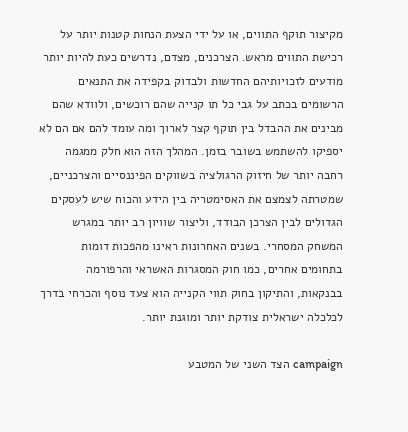מקיצור תוקף התווים, או על ידי הצעת הנחות קטנות יותר על רכישת התווים מראש. הצרכנים, מצדם, נדרשים כעת להיות יותר מודעים לזכויותיהם החדשות ולבדוק בקפידה את התנאים הרשומים בכתב על גבי כל תו קנייה שהם רוכשים, ולוודא שהם מבינים את ההבדל בין תוקף קצר לארוך ומה עומד להם אם הם לא יספיקו להשתמש בשובר בזמן. המהלך הזה הוא חלק ממגמה רחבה יותר של חיזוק הרגולציה בשווקים הפיננסיים והצרכניים, שמטרתה לצמצם את האסימטריה בין הידע והכוח שיש לעסקים הגדולים לבין הצרכן הבודד, וליצור שוויון רב יותר במגרש המשחק המסחרי. בשנים האחרונות ראינו מהפכות דומות בתחומים אחרים, כמו חוק המסגרות האשראי והרפורמה בבנקאות, והתיקון בחוק תווי הקנייה הוא צעד נוסף והכרחי בדרך לכלכלה ישראלית צודקת יותר ומוגנת יותר.

campaign הצד השני של המטבע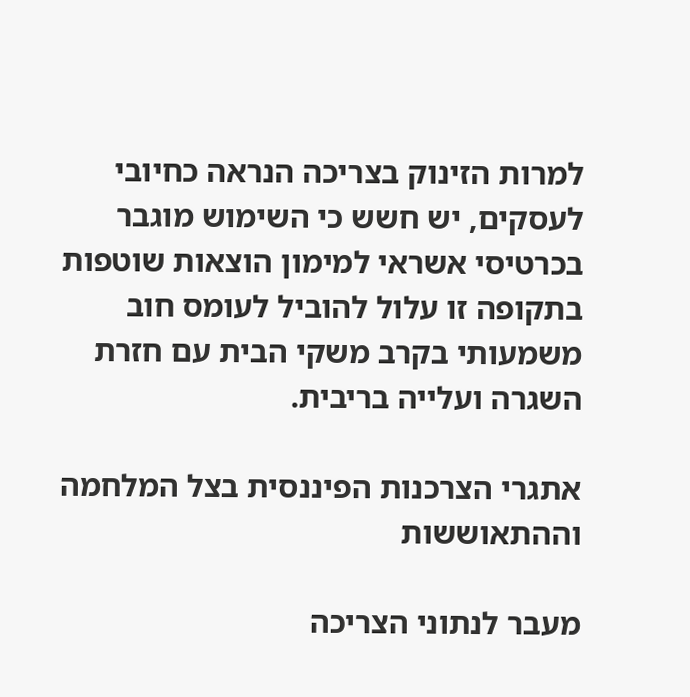למרות הזינוק בצריכה הנראה כחיובי לעסקים, יש חשש כי השימוש מוגבר בכרטיסי אשראי למימון הוצאות שוטפות בתקופה זו עלול להוביל לעומס חוב משמעותי בקרב משקי הבית עם חזרת השגרה ועלייה בריבית.

אתגרי הצרכנות הפיננסית בצל המלחמה וההתאוששות

מעבר לנתוני הצריכה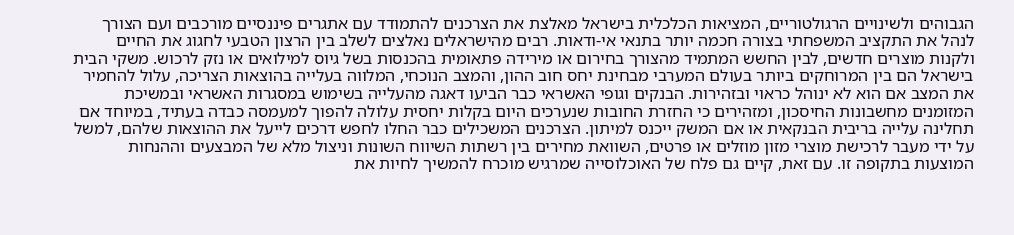הגבוהים ולשינויים הרגולטוריים, המציאות הכלכלית בישראל מאלצת את הצרכנים להתמודד עם אתגרים פיננסיים מורכבים ועם הצורך לנהל את התקציב המשפחתי בצורה חכמה יותר בתנאי אי-ודאות. רבים מהישראלים נאלצים לשלב בין הרצון הטבעי לחגוג את החיים ולקנות מוצרים חדשים, לבין החשש המתמיד מהצורך בחירום או מירידה פתאומית בהכנסות בשל גיוס למילואים או נזק לרכוש. משקי הבית בישראל הם בין המרוחקים ביותר בעולם המערבי מבחינת יחס חוב ההון, והמצב הנוכחי, המלווה בעלייה בהוצאות הצריכה, עלול להחמיר את המצב אם הוא לא ינוהל כראוי ובזהירות. הבנקים וגופי האשראי כבר הביעו דאגה מהעלייה בשימוש במסגרות האשראי ובמשיכת המזומנים מחשבונות החיסכון, ומזהירים כי החזרת החובות שנערכים היום בקלות יחסית עלולה להפוך למעמסה כבדה בעתיד, במיוחד אם תחלינה עלייה בריבית הבנקאית או אם המשק ייכנס למיתון. הצרכנים המשכילים כבר החלו לחפש דרכים לייעל את ההוצאות שלהם, למשל על ידי מעבר לרכישת מוצרי מזון מוזלים או פרטים, השוואת מחירים בין רשתות השיווח השונות וניצול מלא של המבצעים וההנחות המוצעות בתקופה זו. עם זאת, קיים גם פלח של האוכלוסייה שמרגיש מוכרח להמשיך לחיות את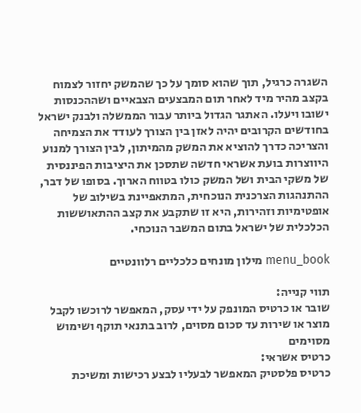השגרה כרגיל, תוך שהוא סומך על כך שהמשק יחזור לצמוח בקצב מהיר מיד לאחר תום המבצעים הצבאיים ושההכנסות ישובו ויעלו. האתגר הגדול ביותר עבור הממשלה ולבנק ישראל בחודשים הקרובים יהיה לאזן בין הצורך לעודד את הצמיחה והצריכה כדרך להוציא את המשק מהמיתון, לבין הצורך למנוע היווצרות בועת אשראי חדשה שתסכן את היציבות הפיננסית של משקי הבית ושל המשק כולו בטווח הארוך. בסופו של דבר, ההתנהגות הצרכנית הנוכחית, המתאפיינת בשילוב של אופטימיות וזהירות, היא זו שתקבע את קצב ההתאוששות הכלכלית של ישראל בתום המשבר הנוכחי.

menu_book מילון מונחים כלכליים רלוונטיים

תווי קנייה:
שובר או כרטיס המונפק על ידי עסק, המאפשר לרוכשו לקבל מוצר או שירות עד סכום מסוים, לרוב בתנאי תוקף ושימוש מסוימים
כרטיס אשראי:
כרטיס פלסטיק המאפשר לבעליו לבצע רכישות ומשיכת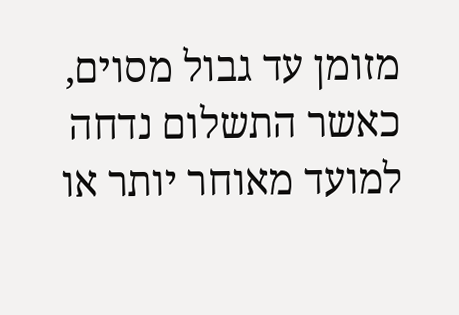מזומן עד גבול מסוים, כאשר התשלום נדחה למועד מאוחר יותר או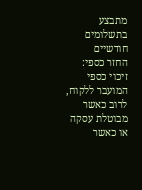מתבצע בתשלומים חודשיים
החזר כספי:
זיכוי כספי המועבר ללקוח, לרוב כאשר מבוטלת עסקה או כאשר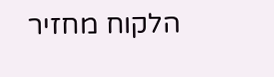הלקוח מחזיר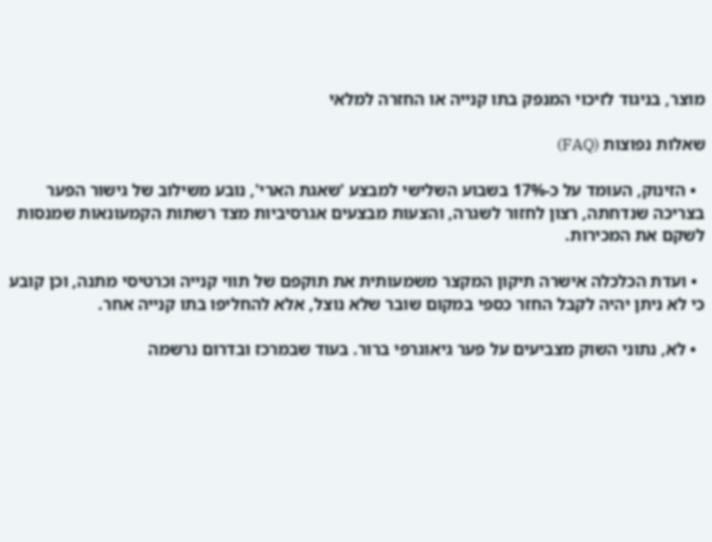מוצר, בניגוד לזיכוי המנפק בתו קנייה או החזרה למלאי

שאלות נפוצות (FAQ)

  • הזינוק, העומד על כ-17% בשבוע השלישי למבצע 'שאגת הארי', נובע משילוב של גישור הפער בצריכה שנדחתה, רצון לחזור לשגרה, והצעות מבצעים אגרסיביות מצד רשתות הקמעונאות שמנסות לשקם את המכירות.

  • ועדת הכלכלה אישרה תיקון המקצר משמעותית את תוקפם של תווי קנייה וכרטיסי מתנה, וכן קובע כי לא ניתן יהיה לקבל החזר כספי במקום שובר שלא נוצל, אלא להחליפו בתו קנייה אחר.

  • לא, נתוני השוק מצביעים על פער גיאוגרפי ברור. בעוד שבמרכז ובדרום נרשמה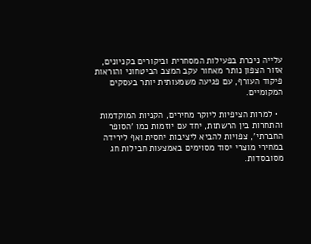עלייה ניכרת בפעילות המסחרית וביקורים בקניונים, אזור הצפון נותר מאחור עקב המצב הביטחוני והוראות פיקוד העורף, עם פגיעה משמעותית יותר בעסקים המקומיים.

  • למרות הציפיות ליוקר מחירים, הקניות המוקדמות והתחרות בין הרשתות, יחד עם יוזמות כמו 'הסופר החברתי', צפויות להביא ליציבות יחסית ואף לירידה במחירי מוצרי יסוד מסוימים באמצעות חבילות חג מסובסדות.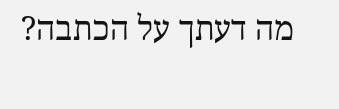מה דעתך על הכתבה?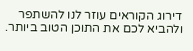דירוג הקוראים עוזר לנו להשתפר ולהביא לכם את התוכן הטוב ביותר.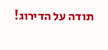תודה על הדירוג!